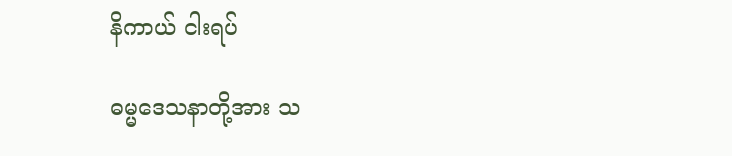နိကာယ် ငါးရပ်

ဓမ္မဒေသနာတို့အား သ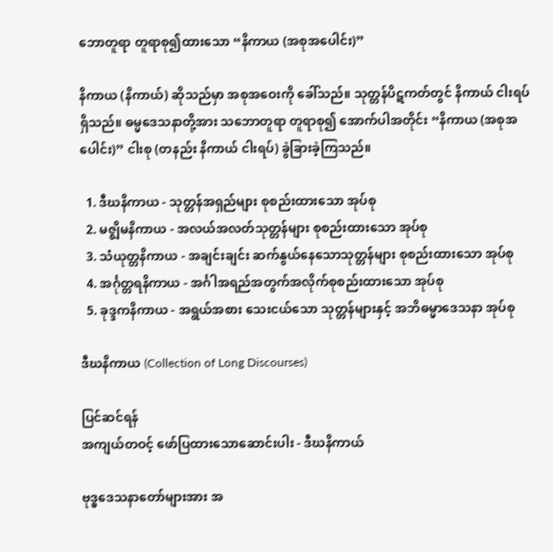ဘောတူရာ တူရာစု၍ထားသော “နိကာယ (အစုအပေါင်း)”

နိကာယ (နိကာယ်) ဆိုသည်မှာ အစုအဝေးကို ခေါ်သည်။ သုတ္တန်ပိဋကတ်တွင် နိကာယ် ငါးရပ်ရှိသည်။ ဓမ္မဒေသနာတို့အား သဘောတူရာ တူရာစု၍ အောက်ပါအတိုင်း “နိကာယ (အစုအပေါင်း)” ငါးစု (တနည်း နိကာယ် ငါးရပ်) ခွဲခြားခဲ့ကြသည်။

  1. ဒီဃနိကာယ - သုတ္တန်အရှည်များ စုစည်းထားသော အုပ်စု
  2. မဇ္ဈိမနိကာယ - အလယ်အလတ်သုတ္တန်များ စုစည်းထားသော အုပ်စု
  3. သံယုတ္တနိကာယ - အချင်းချင်း ဆက်နွယ်နေသောသုတ္တန်များ စုစည်းထားသော အုပ်စု
  4. အင်္ဂုတ္တရနိကာယ - အင်္ဂါအရည်အတွက်အလိုက်စုစည်းထားသော အုပ်စု
  5. ခုဒ္ဒကနိကာယ - အရွယ်အစား သေးငယ်သော သုတ္တန်များနှင့် အဘိဓမ္မာဒေသနာ အုပ်စု

ဒီဃနိကာယ (Collection of Long Discourses)

ပြင်ဆင်ရန်
အကျယ်တဝင့် ဖော်ပြထားသောဆောင်းပါး - ဒီဃနိကာယ်

ဗုဒ္ဓဒေသနာတော်များအား အ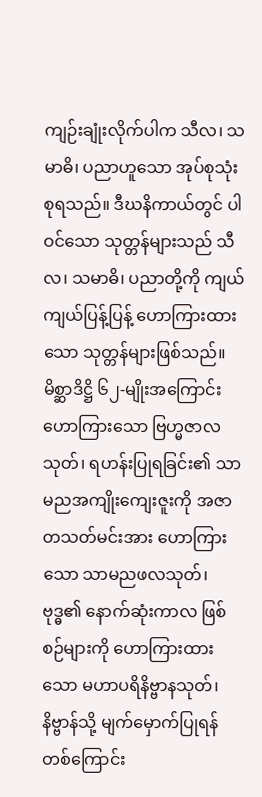ကျဉ်းချုံးလိုက်ပါက သီလ၊ သမာဓိ၊ ပညာဟူသော အုပ်စုသုံးစုရသည်။ ဒီဃနိကာယ်တွင် ပါဝင်သော သုတ္တန်များသည် သီလ၊ သမာဓိ၊ ပညာတို့ကို ကျယ်ကျယ်ပြန့်ပြန့် ဟောကြားထားသော သုတ္တန်များဖြစ်သည်။ မိစ္ဆာဒိဋ္ဌိ ၆၂-မျိုးအကြောင်း ဟောကြားသော ဗြဟ္မဇာလသုတ်၊ ရဟန်းပြုရခြင်း၏ သာမညအကျိုးကျေးဇူးကို အဇာတသတ်မင်းအား ဟောကြားသော သာမညဖလသုတ်၊ ဗုဒ္ဓ၏ နောက်ဆုံးကာလ ဖြစ်စဉ်များကို ဟောကြားထားသော မဟာပရိနိဗ္ဗာနသုတ်၊ နိဗ္ဗာန်သို့ မျက်မှောက်ပြုရန် တစ်ကြောင်း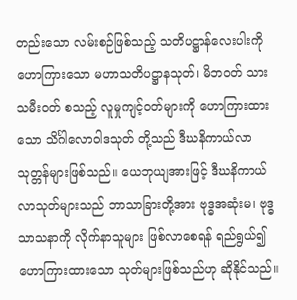တည်းသော လမ်းစဉ်ဖြစ်သည့် သတိပဋ္ဌာန်လေးပါးကို ဟောကြားသော မဟာသတိပဋ္ဌာနသုတ်၊ မိဘဝတ် သားသမီးဝတ် စသည့် လူမှုကျင့်ဝတ်များကို ဟောကြားထားသော သိင်္ဂါလောဝါဒသုတ် တို့သည် ဒီဃနိကာယ်လာ သုတ္တန်များဖြစ်သည်။ ယေဘုယျအားဖြင့် ဒီဃနိကာယ်လာသုတ်များသည် ဘာသာခြားတို့အား ဗုဒ္ဓအဆုံးမ၊ ဗုဒ္ဓသာသနာကို လိုက်နာသူများ ဖြစ်လာစေရန် ရည်ရွယ်၍ ဟောကြားထားသော သုတ်များဖြစ်သည်ဟု ဆိုနိုင်သည်။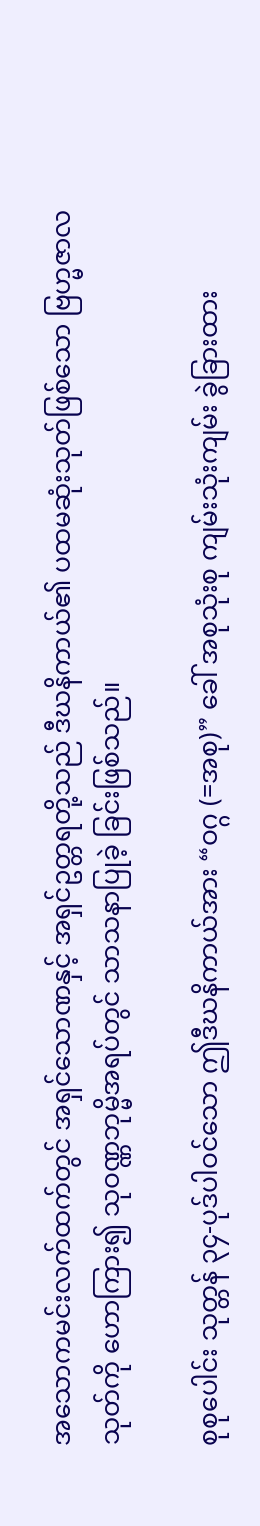အသောကမင်းလက်ထက်တွင် အရှင်သောဏနှင့် အရှင်ဥတ္တရတို့သည် ဒီဃနိကာယ်၏ ပထမဆုံးသုတ်ဖြစ်သော ဗြဟ္မဇာလသုတ်ကို ဟောကြား၍ သုဝဏ္ဏဘုမ္မိအရပ်တွင် သာသနာပြုခဲ့ ခြင်းဖြစ်သည်။

စုစုပေါင်း သုတ္တန် ၃၄-ပုဒ်ပါဝင်သော ဤဒီဃနိကာယ်အား “ဝဂ္ဂ (=အစု)” ခေါ် အစုသုံးစု ကျမ်းသုံးကျမ်း ခွဲခြားထား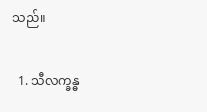သည်။

  1. သီလက္ခန္ဓ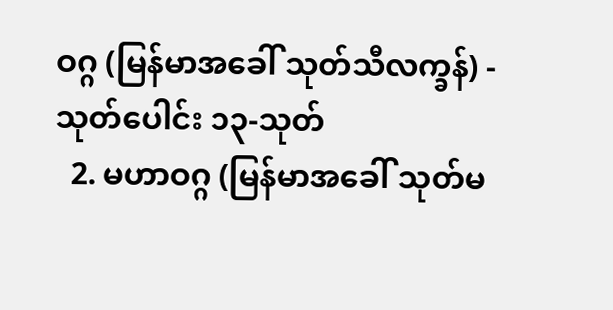ဝဂ္ဂ (မြန်မာအခေါ် သုတ်သီလက္ခန်) - သုတ်ပေါင်း ၁၃-သုတ်
  2. မဟာဝဂ္ဂ (မြန်မာအခေါ် သုတ်မ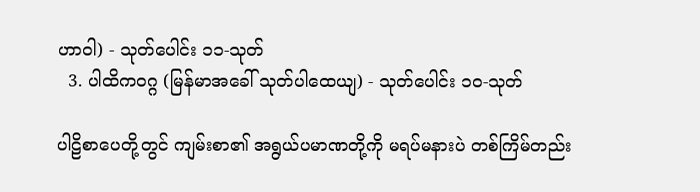ဟာဝါ) - သုတ်ပေါင်း ၁၁-သုတ်
  3. ပါထိကဝဂ္ဂ (မြန်မာအခေါ် သုတ်ပါထေယျ) - သုတ်ပေါင်း ၁၀-သုတ်

ပါဠိစာပေတို့တွင် ကျမ်းစာ၏ အရွယ်ပမာဏတို့ကို မရပ်မနားပဲ တစ်ကြိမ်တည်း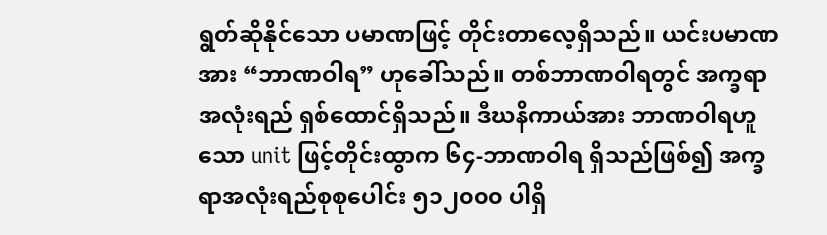ရွတ်ဆိုနိုင်သော ပမာဏဖြင့် တိုင်းတာလေ့ရှိသည်။ ယင်းပမာဏအား “ဘာဏဝါရ” ဟုခေါ်သည်။ တစ်ဘာဏဝါရတွင် အက္ခရာအလုံးရည် ရှစ်ထောင်ရှိသည်။ ဒီဃနိကာယ်အား ဘာဏဝါရဟူသော unit ဖြင့်တိုင်းထွာက ၆၄-ဘာဏဝါရ ရှိသည်ဖြစ်၍ အက္ခရာအလုံးရည်စုစုပေါင်း ၅၁၂၀၀၀ ပါရှိ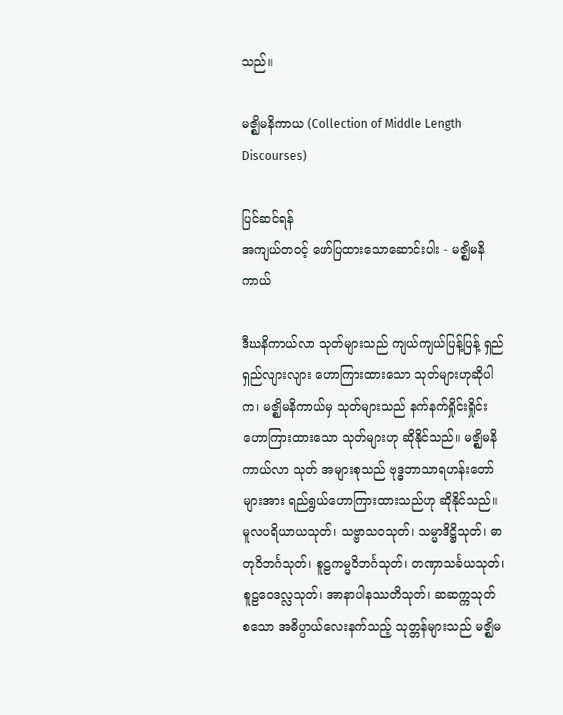သည်။

မဇ္ဈိမနိကာယ (Collection of Middle Length Discourses)

ပြင်ဆင်ရန်
အကျယ်တဝင့် ဖော်ပြထားသောဆောင်းပါး - မဇ္ဈိမနိကာယ်

ဒီဃနိကာယ်လာ သုတ်များသည် ကျယ်ကျယ်ပြန့်ပြန့် ရှည်ရှည်လျားလျား ဟောကြားထားသော သုတ်များဟုဆိုပါက၊ မဇ္ဈိမနိကာယ်မှ သုတ်များသည် နက်နက်ရှိုင်းရှိုင်း ဟောကြားထားသော သုတ်များဟု ဆိုနိုင်သည်။ မဇ္ဈိမနိကာယ်လာ သုတ် အများစုသည် ဗုဒ္ဓဘာသာရဟန်းတော်များအား ရည်ရွယ်ဟောကြားထားသည်ဟု ဆိုနိုင်သည်။ မူလပရိယာယသုတ်၊ သဗ္ဗာသဝသုတ်၊ သမ္မာဒိဋ္ဌိသုတ်၊ ဓာတုဝိဘင်္ဂသုတ်၊ စူဠကမ္မဝိဘင်္ဂသုတ်၊ တဏှာသင်္ခယသုတ်၊ စူဠဝေဒလ္လသုတ်၊ အာနာပါနဿတိသုတ်၊ ဆဆက္ကသုတ် စသော အဓိပ္ပာယ်လေးနက်သည့် သုတ္တန်များသည် မဇ္ဈိမ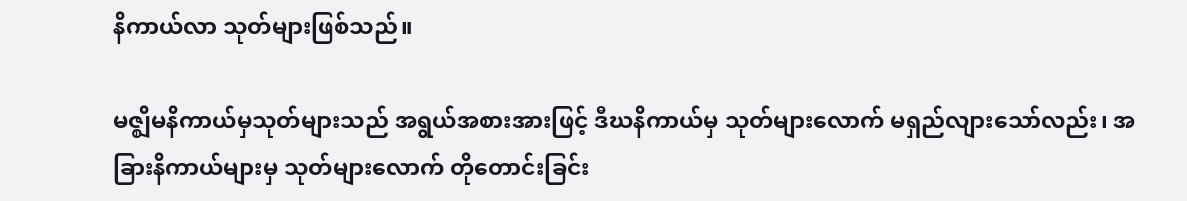နိကာယ်လာ သုတ်များဖြစ်သည်။

မဇ္ဈိမနိကာယ်မှသုတ်များသည် အရွယ်အစားအားဖြင့် ဒီဃနိကာယ်မှ သုတ်များလောက် မရှည်လျားသော်လည်း၊ အခြားနိကာယ်များမှ သုတ်များလောက် တိုတောင်းခြင်း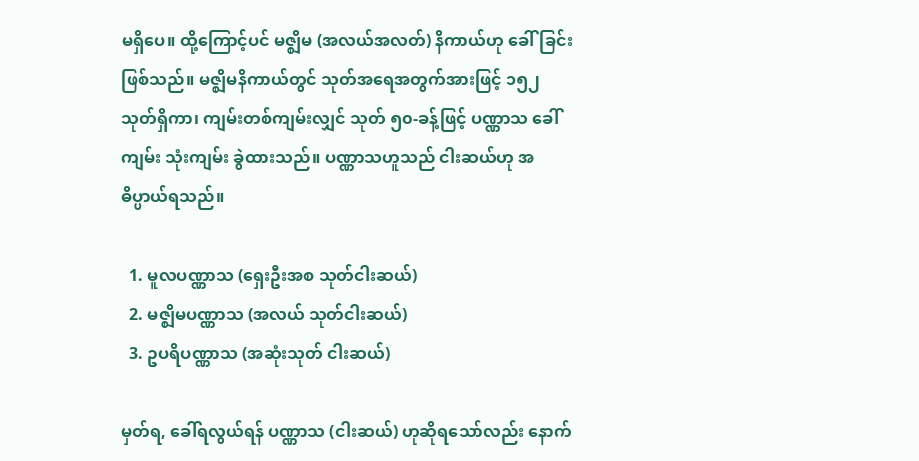မရှိပေ။ ထို့ကြောင့်ပင် မဇ္ဈိမ (အလယ်အလတ်) နိကာယ်ဟု ခေါ်ခြင်းဖြစ်သည်။ မဇ္ဈိမနိကာယ်တွင် သုတ်အရေအတွက်အားဖြင့် ၁၅၂ သုတ်ရှိကာ၊ ကျမ်းတစ်ကျမ်းလျှင် သုတ် ၅၀-ခန့်ဖြင့် ပဏ္ဏာသ ခေါ် ကျမ်း သုံးကျမ်း ခွဲထားသည်။ ပဏ္ဏာသဟူသည် ငါးဆယ်ဟု အဓိပ္ပာယ်ရသည်။

  1. မူလပဏ္ဏာသ (ရှေးဦးအစ သုတ်ငါးဆယ်)
  2. မဇ္ဈိမပဏ္ဏာသ (အလယ် သုတ်ငါးဆယ်)
  3. ဥပရိပဏ္ဏာသ (အဆုံးသုတ် ငါးဆယ်)

မှတ်ရ, ခေါ်ရလွယ်ရန် ပဏ္ဏာသ (ငါးဆယ်) ဟုဆိုရသော်လည်း နောက်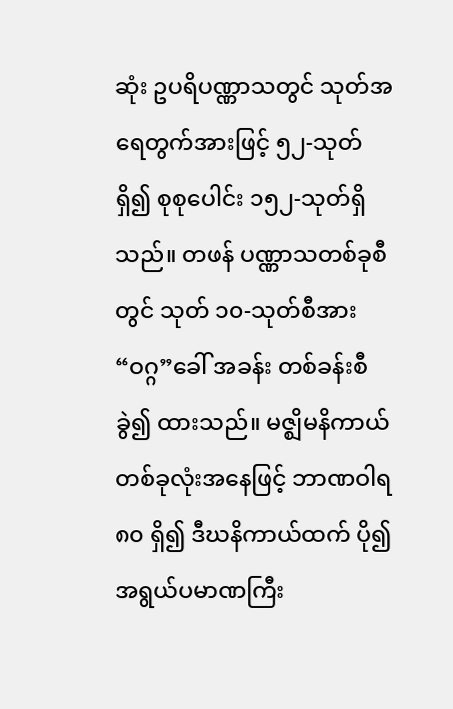ဆုံး ဥပရိပဏ္ဏာသတွင် သုတ်အရေတွက်အားဖြင့် ၅၂-သုတ်ရှိ၍ စုစုပေါင်း ၁၅၂-သုတ်ရှိသည်။ တဖန် ပဏ္ဏာသတစ်ခုစီတွင် သုတ် ၁၀-သုတ်စီအား “ဝဂ္ဂ”ခေါ် အခန်း တစ်ခန်းစီ ခွဲ၍ ထားသည်။ မဇ္ဈိမနိကာယ် တစ်ခုလုံးအနေဖြင့် ဘာဏဝါရ ၈၀ ရှိ၍ ဒီဃနိကာယ်ထက် ပို၍ အရွယ်ပမာဏကြီး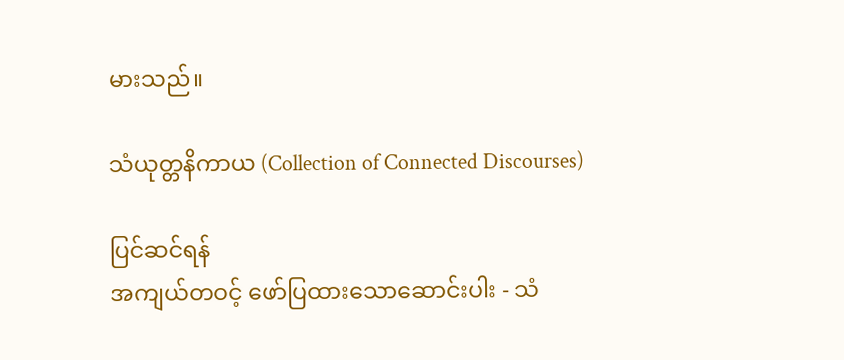မားသည်။

သံယုတ္တနိကာယ (Collection of Connected Discourses)

ပြင်ဆင်ရန်
အကျယ်တဝင့် ဖော်ပြထားသောဆောင်းပါး - သံ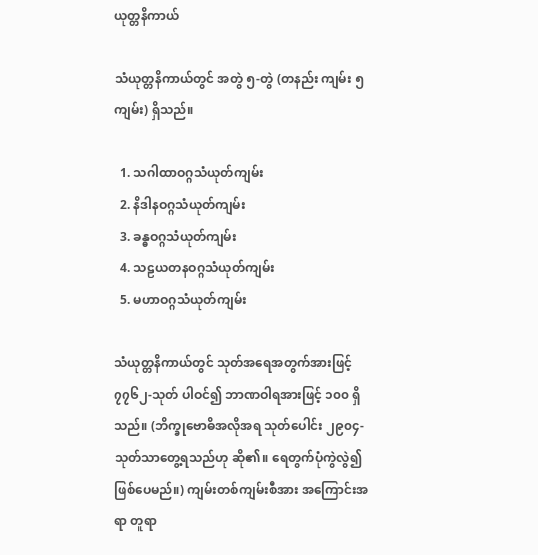ယုတ္တနိကာယ်

သံယုတ္တနိကာယ်တွင် အတွဲ ၅-တွဲ (တနည်း ကျမ်း ၅ကျမ်း) ရှိသည်။

  1. သဂါထာဝဂ္ဂသံယုတ်ကျမ်း
  2. နိဒါနဝဂ္ဂသံယုတ်ကျမ်း
  3. ခန္ဓဝဂ္ဂသံယုတ်ကျမ်း
  4. သဠယတနဝဂ္ဂသံယုတ်ကျမ်း
  5. မဟာဝဂ္ဂသံယုတ်ကျမ်း

သံယုတ္တနိကာယ်တွင် သုတ်အရေအတွက်အားဖြင့် ၇၇၆၂-သုတ် ပါဝင်၍ ဘာဏဝါရအားဖြင့် ၁၀၀ ရှိသည်။ (ဘိက္ခုဗောဓိအလိုအရ သုတ်ပေါင်း ၂၉၀၄-သုတ်သာတွေ့ရသည်ဟု ဆို၏။ ရေတွက်ပုံကွဲလွဲ၍ ဖြစ်ပေမည်။) ကျမ်းတစ်ကျမ်းစီအား အကြောင်းအရာ တူရာ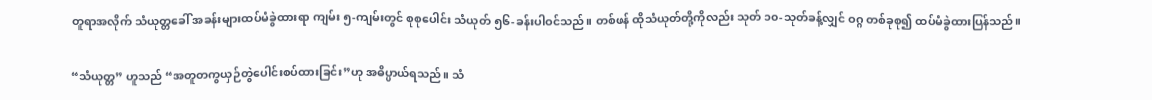တူရာအလိုက် သံယုတ္တခေါ် အခန်းများထပ်မံခွဲထားရာ ကျမ်း ၅-ကျမ်းတွင် စုစုပေါင်း သံယုတ် ၅၆-ခန်းပါဝင်သည်။ တစ်ဖန် ထိုသံယုတ်တို့ကိုလည်း သုတ် ၁၀-သုတ်ခန့်လျှင် ဝဂ္ဂ တစ်ခုစု၍ ထပ်မံခွဲထားပြန်သည်။

“သံယုတ္တ” ဟူသည် “အတူတကွယှဉ်တွဲပေါင်းစပ်ထားခြင်း”ဟု အဓိပ္ပာယ်ရသည်။ သံ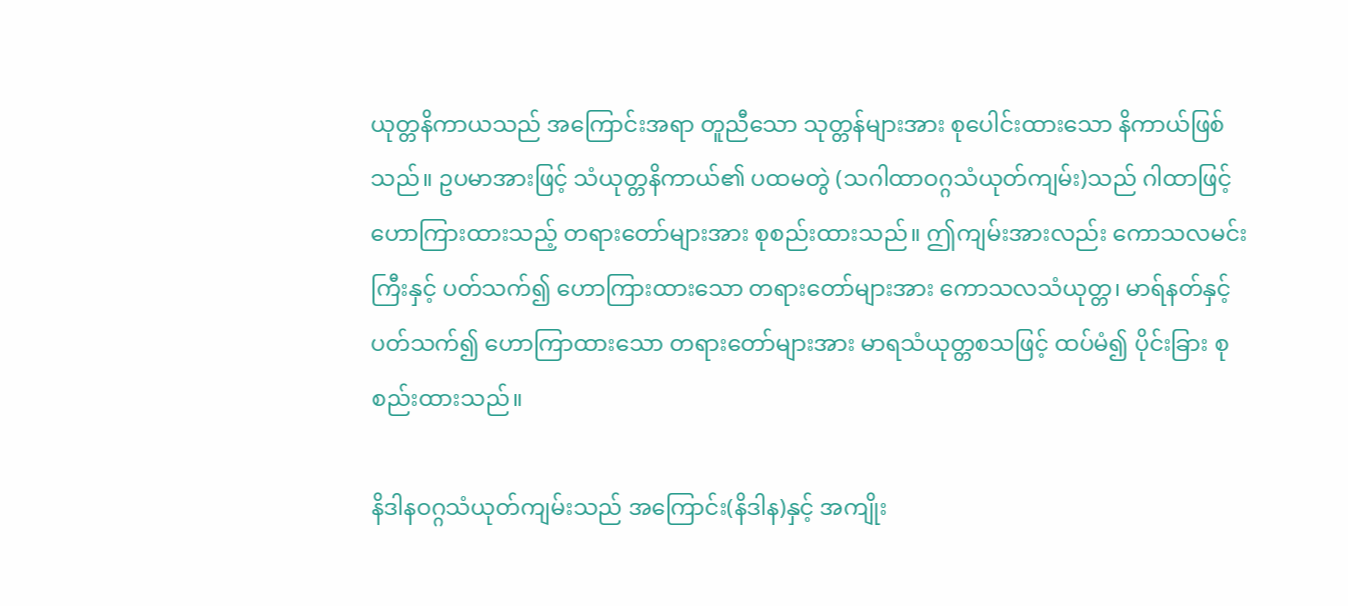ယုတ္တနိကာယသည် အကြောင်းအရာ တူညီသော သုတ္တန်များအား စုပေါင်းထားသော နိကာယ်ဖြစ်သည်။ ဥပမာအားဖြင့် သံယုတ္တနိကာယ်၏ ပထမတွဲ (သဂါထာဝဂ္ဂသံယုတ်ကျမ်း)သည် ဂါထာဖြင့် ဟောကြားထားသည့် တရားတော်များအား စုစည်းထားသည်။ ဤကျမ်းအားလည်း ကောသလမင်းကြီးနှင့် ပတ်သက်၍ ဟောကြားထားသော တရားတော်များအား ကောသလသံယုတ္တ၊ မာရ်နတ်နှင့် ပတ်သက်၍ ဟောကြာထားသော တရားတော်များအား မာရသံယုတ္တစသဖြင့် ထပ်မံ၍ ပိုင်းခြား စုစည်းထားသည်။

နိဒါနဝဂ္ဂသံယုတ်ကျမ်းသည် အကြောင်း(နိဒါန)နှင့် အကျိုး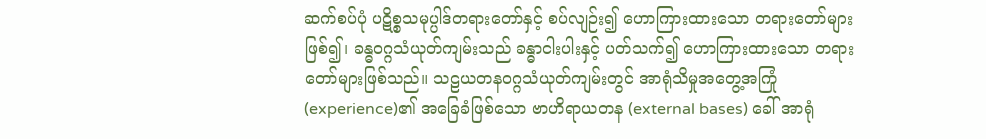ဆက်စပ်ပုံ ပဋိစ္စသမုပ္ပါဒ်တရားတော်နှင့် စပ်လျဉ်း၍ ဟောကြားထားသော တရားတော်များဖြစ်၍၊ ခန္ဓဝဂ္ဂသံယုတ်ကျမ်းသည် ခန္ဓာငါးပါးနှင့် ပတ်သက်၍ ဟောကြားထားသော တရားတော်များဖြစ်သည်။ သဠယတနဝဂ္ဂသံယုတ်ကျမ်းတွင် အာရုံသိမှုအတွေ့အကြုံ (experience)၏ အခြေခံဖြစ်သော ဗာဟိရာယတန (external bases) ခေါ် အာရုံ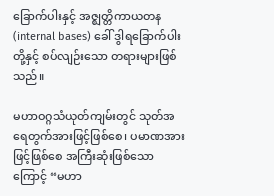ခြောက်ပါးနှင့် အဇ္ဈတ္တိကာယတန (internal bases) ခေါ် ဒွါရခြောက်ပါးတို့နှင့် စပ်လျဉ်းသော တရားများဖြစ်သည်။

မဟာဝဂ္ဂသံယုတ်ကျမ်းတွင် သုတ်အရေတွက်အားဖြင့်ဖြစ်စေ၊ ပမာဏအားဖြင့်ဖြစ်စေ အကြီးဆုံးဖြစ်သောကြောင့် “မဟာ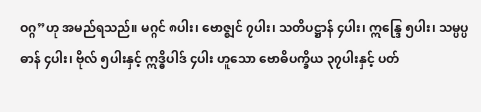ဝဂ္ဂ”ဟု အမည်ရသည်။ မဂ္ဂင် ၈ပါး၊ ဗောဇ္ဈင် ၇ပါး၊ သတိပဋ္ဌာန် ၄ပါး၊ ဣန္ဒြေ ၅ပါး၊ သမ္ပပ္ပဓာန် ၄ပါး၊ ဗိုလ် ၅ပါးနှင့် ဣဒ္ဓိပါဒ် ၄ပါး ဟူသော ဗောဓိပက္ခိယ ၃၇ပါးနှင့် ပတ်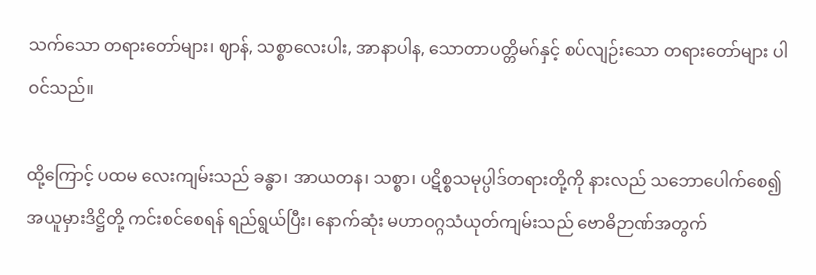သက်သော တရားတော်များ၊ ဈာန်, သစ္စာလေးပါး, အာနာပါန, သောတာပတ္တိမဂ်နှင့် စပ်လျဉ်းသော တရားတော်များ ပါဝင်သည်။

ထို့ကြောင့် ပထမ လေးကျမ်းသည် ခန္ဓာ၊ အာယတန၊ သစ္စာ၊ ပဋိစ္စသမုပ္ပါဒ်တရားတို့ကို နားလည် သဘောပေါက်စေ၍ အယူမှားဒိဋ္ဌိတို့ ကင်းစင်စေရန် ရည်ရွယ်ပြီး၊ နောက်ဆုံး မဟာဝဂ္ဂသံယုတ်ကျမ်းသည် ဗောဓိဉာဏ်အတွက်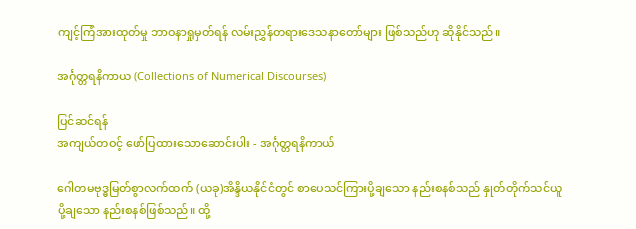ကျင့်ကြံအားထုတ်မှု ဘာဝနာရှုမှတ်ရန် လမ်းညွှန်တရားဒေသနာတော်များ ဖြစ်သည်ဟု ဆိုနိုင်သည်။

အင်္ဂုတ္တရနိကာယ (Collections of Numerical Discourses)

ပြင်ဆင်ရန်
အကျယ်တဝင့် ဖော်ပြထားသောဆောင်းပါး - အင်္ဂုတ္တရနိကာယ်

ဂေါတမဗုဒ္ဓမြတ်စွာလက်ထက် (ယခု)အိန္ဒိယနိုင်ငံတွင် စာပေသင်ကြားပို့ချသော နည်းစနစ်သည် နှုတ်တိုက်သင်ယူပို့ချသော နည်းစနစ်ဖြစ်သည်။ ထို့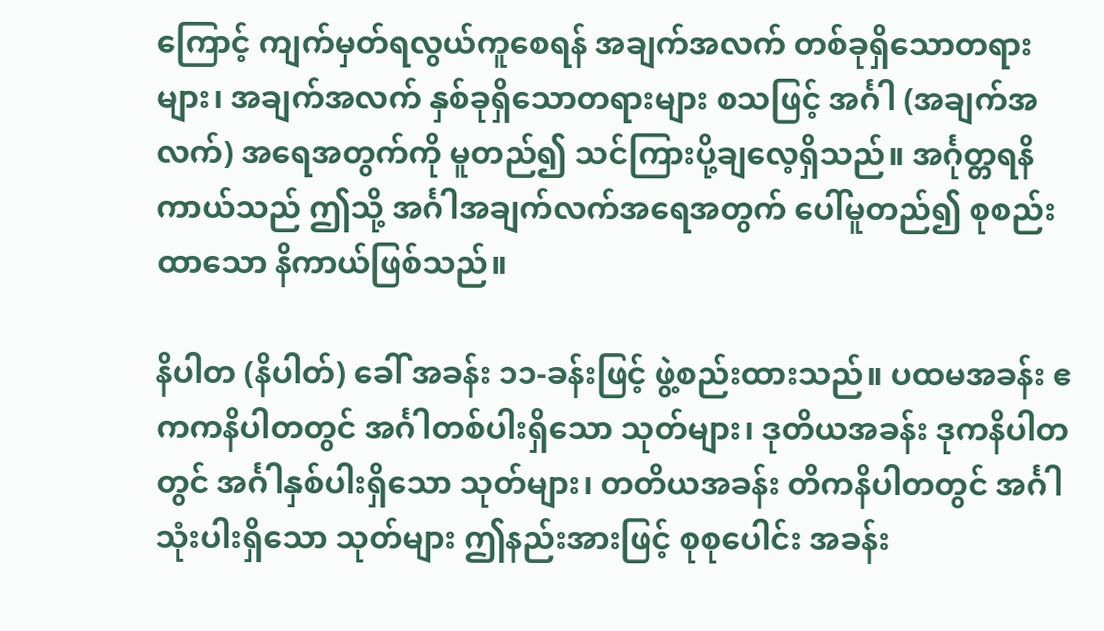ကြောင့် ကျက်မှတ်ရလွယ်ကူစေရန် အချက်အလက် တစ်ခုရှိသောတရားများ၊ အချက်အလက် နှစ်ခုရှိသောတရားများ စသဖြင့် အင်္ဂါ (အချက်အလက်) အရေအတွက်ကို မူတည်၍ သင်ကြားပို့ချလေ့ရှိသည်။ အင်္ဂုတ္တရနိကာယ်သည် ဤသို့ အင်္ဂါအချက်လက်အရေအတွက် ပေါ်မူတည်၍ စုစည်းထာသော နိကာယ်ဖြစ်သည်။

နိပါတ (နိပါတ်) ခေါ် အခန်း ၁၁-ခန်းဖြင့် ဖွဲ့စည်းထားသည်။ ပထမအခန်း ဧကကနိပါတတွင် အင်္ဂါတစ်ပါးရှိသော သုတ်များ၊ ဒုတိယအခန်း ဒုကနိပါတတွင် အင်္ဂါနှစ်ပါးရှိသော သုတ်များ၊ တတိယအခန်း တိကနိပါတတွင် အင်္ဂါသုံးပါးရှိသော သုတ်များ ဤနည်းအားဖြင့် စုစုပေါင်း အခန်း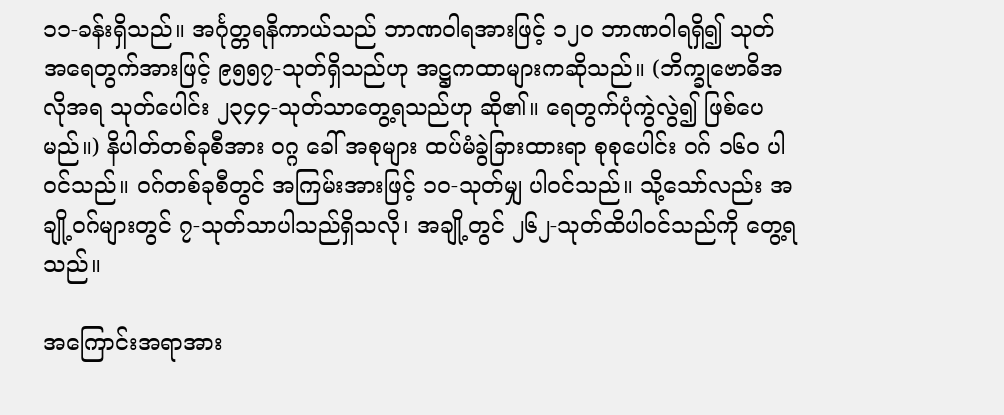၁၁-ခန်းရှိသည်။ အင်္ဂုတ္တရနိကာယ်သည် ဘာဏဝါရအားဖြင့် ၁၂၀ ဘာဏဝါရရှိ၍ သုတ် အရေတွက်အားဖြင့် ၉၅၅၇-သုတ်ရှိသည်ဟု အဋ္ဌကထာများကဆိုသည်။ (ဘိက္ခုဗောဓိအလိုအရ သုတ်ပေါင်း ၂၃၄၄-သုတ်သာတွေ့ရသည်ဟု ဆို၏။ ရေတွက်ပုံကွဲလွဲ၍ ဖြစ်ပေမည်။) နိပါတ်တစ်ခုစီအား ဝဂ္ဂ ခေါ် အစုများ ထပ်မံခွဲခြားထားရာ စုစုပေါင်း ဝဂ် ၁၆၀ ပါဝင်သည်။ ဝဂ်တစ်ခုစီတွင် အကြမ်းအားဖြင့် ၁၀-သုတ်မျှ ပါဝင်သည်။ သို့သော်လည်း အချို့ဝဂ်များတွင် ၇-သုတ်သာပါသည်ရှိသလို၊ အချို့တွင် ၂၆၂-သုတ်ထိပါဝင်သည်ကို တွေ့ရသည်။

အကြောင်းအရာအား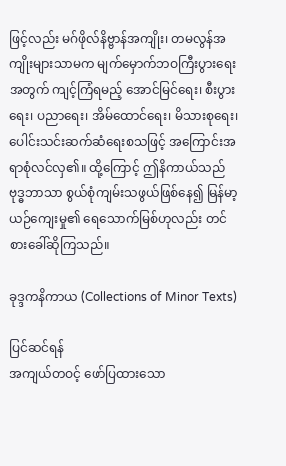ဖြင့်လည်း မဂ်ဖိုလ်နိဗ္ဗာန်အကျိုး၊ တမလွန်အကျိုးများသာမက မျက်မှောက်ဘဝကြီးပွားရေးအတွက် ကျင့်ကြံရမည့် အောင်မြင်ရေး၊ စီးပွားရေး၊ ပညာရေး၊ အိမ်ထောင်ရေး၊ မိသားစုရေး၊ ပေါင်းသင်းဆက်ဆံရေးစသဖြင့် အကြောင်းအရာစုံလင်လှ၏။ ထို့ကြောင့် ဤနိကာယ်သည် ဗုဒ္ဓဘာသာ စွယ်စုံကျမ်းသဖွယ်ဖြစ်နေ၍ မြန်မာ့ယဉ်ကျေးမှု၏ ရေသောက်မြစ်ဟုလည်း တင်စားခေါ်ဆိုကြသည်။

ခုဒ္ဒကနိကာယ (Collections of Minor Texts)

ပြင်ဆင်ရန်
အကျယ်တဝင့် ဖော်ပြထားသော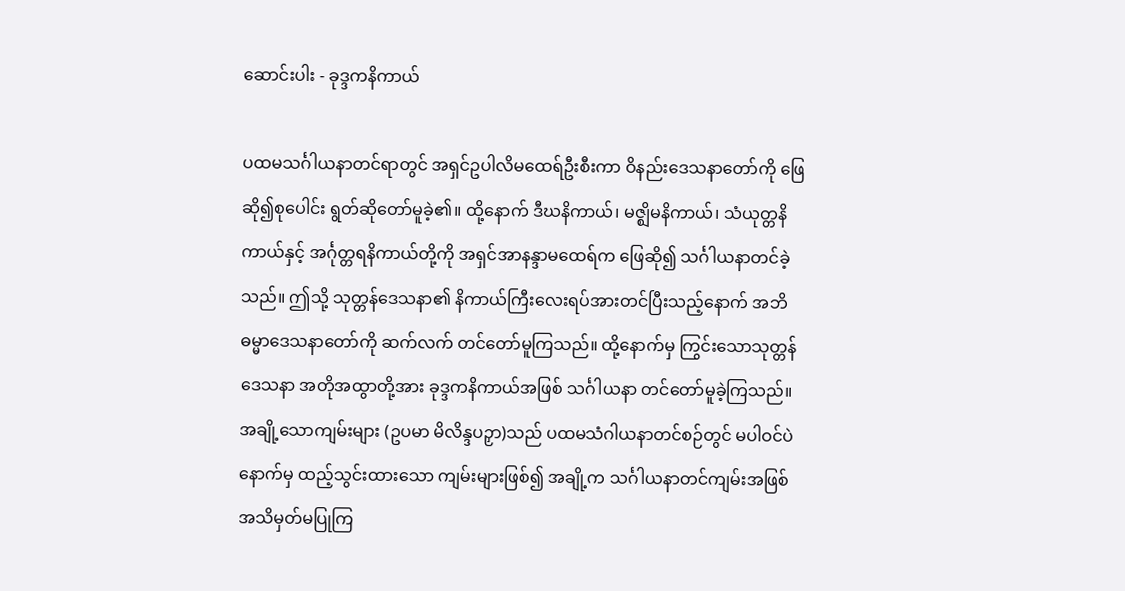ဆောင်းပါး - ခုဒ္ဒကနိကာယ်

ပထမသင်္ဂါယနာတင်ရာတွင် အရှင်ဥပါလိမထေရ်ဦးစီးကာ ဝိနည်းဒေသနာတော်ကို ဖြေဆို၍စုပေါင်း ရွတ်ဆိုတော်မူခဲ့၏။ ထို့နောက် ဒီဃနိကာယ်၊ မဇ္ဈိမနိကာယ်၊ သံယုတ္တနိကာယ်နှင့် အင်္ဂုတ္တရနိကာယ်တို့ကို အရှင်အာနန္ဒာမထေရ်က ဖြေဆို၍ သင်္ဂါယနာတင်ခဲ့သည်။ ဤသို့ သုတ္တန်ဒေသနာ၏ နိကာယ်ကြီးလေးရပ်အားတင်ပြီးသည့်နောက် အဘိဓမ္မာဒေသနာတော်ကို ဆက်လက် တင်တော်မူကြသည်။ ထို့နောက်မှ ကြွင်းသောသုတ္တန်ဒေသနာ အတိုအထွာတို့အား ခုဒ္ဒကနိကာယ်အဖြစ် သင်္ဂါယနာ တင်တော်မူခဲ့ကြသည်။ အချို့သောကျမ်းများ (ဥပမာ မိလိန္ဒပဉှာ)သည် ပထမသံဂါယနာတင်စဉ်တွင် မပါဝင်ပဲ နောက်မှ ထည့်သွင်းထားသော ကျမ်းများဖြစ်၍ အချို့က သင်္ဂါယနာတင်ကျမ်းအဖြစ် အသိမှတ်မပြုကြ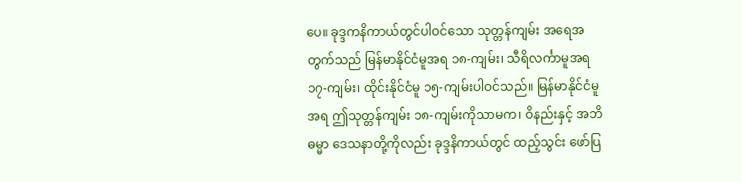ပေ။ ခုဒ္ဒကနိကာယ်တွင်ပါဝင်သော သုတ္တန်ကျမ်း အရေအတွက်သည် မြန်မာနိုင်ငံမူအရ ၁၈-ကျမ်း၊ သီရိလင်္ကာမူအရ ၁၇-ကျမ်း၊ ထိုင်းနိုင်ငံမူ ၁၅-ကျမ်းပါဝင်သည်။ မြန်မာနိုင်ငံမူအရ ဤသုတ္တန်ကျမ်း ၁၈-ကျမ်းကိုသာမက၊ ဝိနည်းနှင့် အဘိဓမ္မာ ဒေသနာတို့ကိုလည်း ခုဒ္ဒနိကာယ်တွင် ထည့်သွင်း ဖော်ပြ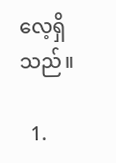လေ့ရှိသည်။

  1.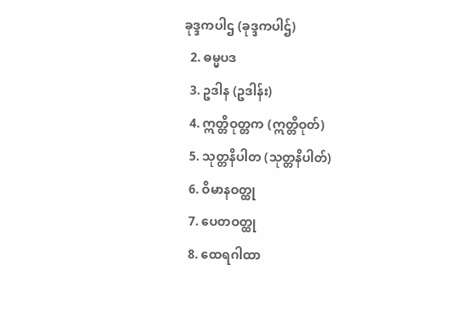ခုဒ္ဒကပါဌ (ခုဒ္ဒကပါဌ်)
  2. ဓမ္မပဒ
  3. ဥဒါန (ဥဒါန်း)
  4. ဣတ္တိဝုတ္တက (ဣတ္တိဝုတ်)
  5. သုတ္တနိပါတ (သုတ္တနိပါတ်)
  6. ဝိမာနဝတ္ထု
  7. ပေတဝတ္ထု
  8. ထေရဂါထာ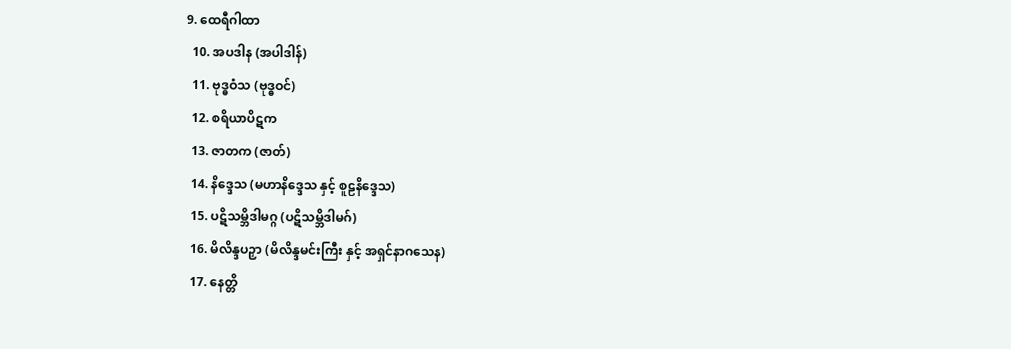9. ထေရီဂါထာ
  10. အပဒါန (အပါဒါန်)
  11. ဗုဒ္ဓဝံသ (ဗုဒ္ဓဝင်)
  12. စရိယာပိဋက
  13. ဇာတက (ဇာတ်)
  14. နိဒ္ဒေသ (မဟာနိဒ္ဒေသ နှင့် စူဠနိဒ္ဒေသ)
  15. ပဋိသမ္ဘိဒါမဂ္ဂ (ပဋိသမ္ဘိဒါမဂ်)
  16. မိလိန္ဒပဉှာ (မိလိန္ဒမင်းကြီး နှင့် အရှင်နာဂသေန)
  17. နေတ္တိ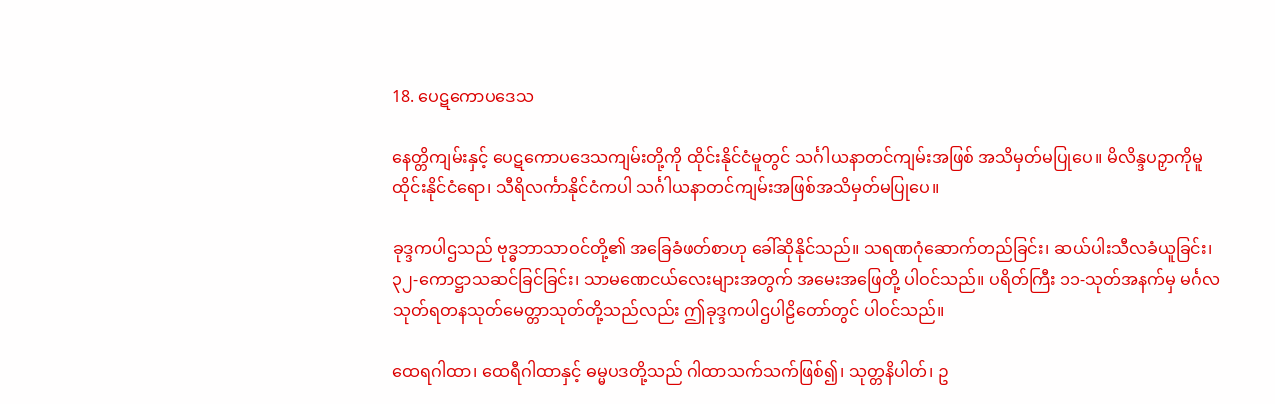18. ပေဋကောပဒေသ

နေတ္တိကျမ်းနှင့် ပေဋကောပဒေသကျမ်းတို့ကို ထိုင်းနိုင်ငံမူတွင် သင်္ဂါယနာတင်ကျမ်းအဖြစ် အသိမှတ်မပြု‌ပေ။ မိလိန္ဒပဉှာကိုမူ ထိုင်းနိုင်ငံရော၊ သီရိလင်္ကာနိုင်ငံကပါ သင်္ဂါယနာတင်ကျမ်းအဖြစ်အသိမှတ်မပြုပေ။

ခုဒ္ဒကပါဌသည် ဗုဒ္ဓဘာသာဝင်တို့၏ အခြေခံဖတ်စာဟု ခေါ်ဆိုနိုင်သည်။ သရဏဂုံဆောက်တည်ခြင်း၊ ဆယ်ပါးသီလခံယူခြင်း၊ ၃၂-ကောဋ္ဌာသဆင်ခြင်ခြင်း၊ သာမဏေငယ်လေးများအတွက် အမေးအဖြေတို့ ပါဝင်သည်။ ပရိတ်ကြီး ၁၁-သုတ်အနက်မှ မင်္ဂလသုတ်ရတနသုတ်မေတ္တာသုတ်တို့သည်လည်း ဤခုဒ္ဒကပါဌပါဠိတော်တွင် ပါဝင်သည်။

ထေရဂါထာ၊ ထေရီဂါထာနှင့် ဓမ္မပဒတို့သည် ဂါထာသက်သက်ဖြစ်၍၊ သုတ္တနိပါတ်၊ ဥ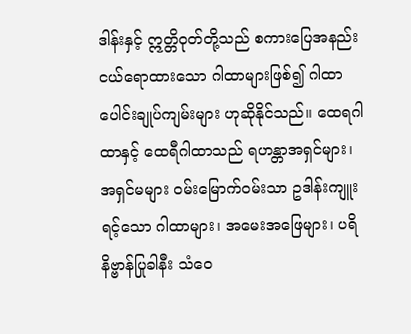ဒါန်းနှင့် ဣတ္တိဝုတ်တို့သည် စကားပြေအနည်းငယ်ရောထားသော ဂါထာများဖြစ်၍ ဂါထာပေါင်းချုပ်ကျမ်းများ ဟုဆိုနိုင်သည်။ ထေရဂါထာနှင့် ထေရီဂါထာသည် ရဟန္တာအရှင်များ၊ အရှင်မများ ဝမ်းမြောက်ဝမ်းသာ ဥဒါန်းကျူးရင့်သော ဂါထာများ၊ အမေးအဖြေများ၊ ပရိနိဗ္ဗာန်ပြုခါနီး သံဝေ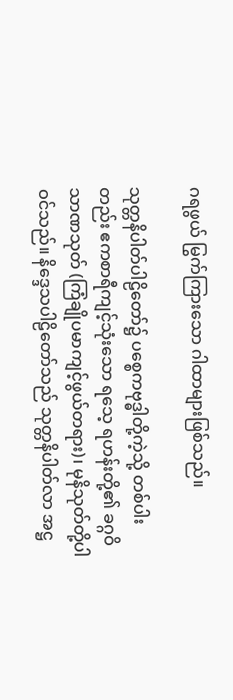ဂရဖွယ် မြွက်ကြားသော ဂါထာများဖြစ်သည်။

သုတ္တနိပါတ်ပါဠိတော်၌ ပစ္စေကဗုဒ္ဓါတို့ကဲ့သို့ တစ်ပါးတည်း ဧကစာရီကျင့်သုံးသော ရသေ့ ရဟန်းတို့၏ ခဂ္ဂဝိသာဏသုတ် (ကြံချိုပမာကျင့်ဖွယ်တရား)၊ မုနိသုတ်တို့ပါဝင်သည်။ နိဒ္ဒေသပါဠိတော်သည် သုတ္တနိပါတ်လာ အဋ္ဌ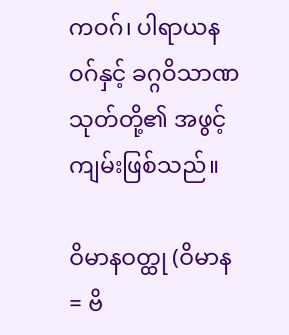ကဝဂ်၊ ပါရာယနဝဂ်နှင့် ခဂ္ဂဝိသာဏသုတ်တို့၏ အဖွင့်ကျမ်းဖြစ်သည်။

ဝိမာနဝတ္ထု (ဝိမာန = ဗိ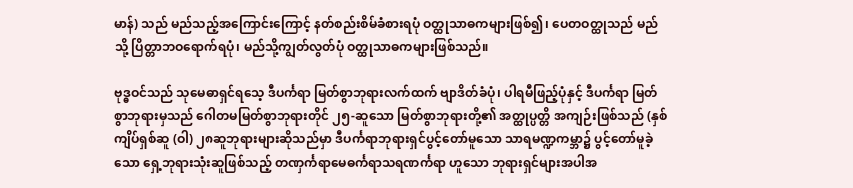မာန်) သည် မည်သည့်အကြောင်းကြောင့် နတ်စည်းစိမ်ခံစားရပုံ ဝတ္ထုသာဓကများဖြစ်၍၊ ပေတဝတ္ထုသည် မည်သို့ ပြိတ္တာဘဝရောက်ရပုံ၊ မည်သို့ကျွတ်လွတ်ပုံ ဝတ္ထုသာဓကများဖြစ်သည်။

ဗုဒ္ဓဝင်သည် သုမေဓာရှင်ရသေ့ ဒီပင်္ကရာ မြတ်စွာဘုရားလက်ထက် ဗျာဒိတ်ခံပုံ၊ ပါရမီဖြည့်ပုံနှင့် ဒီပင်္ကရာ မြတ်စွာဘုရားမှသည် ဂေါတမမြတ်စွာဘုရားတိုင် ၂၅-ဆူသော မြတ်စွာဘုရားတို့၏ အတ္ထုပ္ပတ္တိ အကျဉ်းဖြစ်သည် (နှစ်ကျိပ်ရှစ်ဆူ (ဝါ) ၂၈ဆူဘုရားများဆိုသည်မှာ ဒီပင်္ကရာဘုရားရှင်ပွင့်တော်မူသော သာရမဏ္ဍကမ္ဘာ၌ ပွင့်တော်မူခဲ့သော ရှေ့ဘုရားသုံးဆူဖြစ်သည့် တဏှင်္ကရာမေဓင်္ကရာသရဏင်္ကရာ ဟူသော ဘုရားရှင်များအပါအ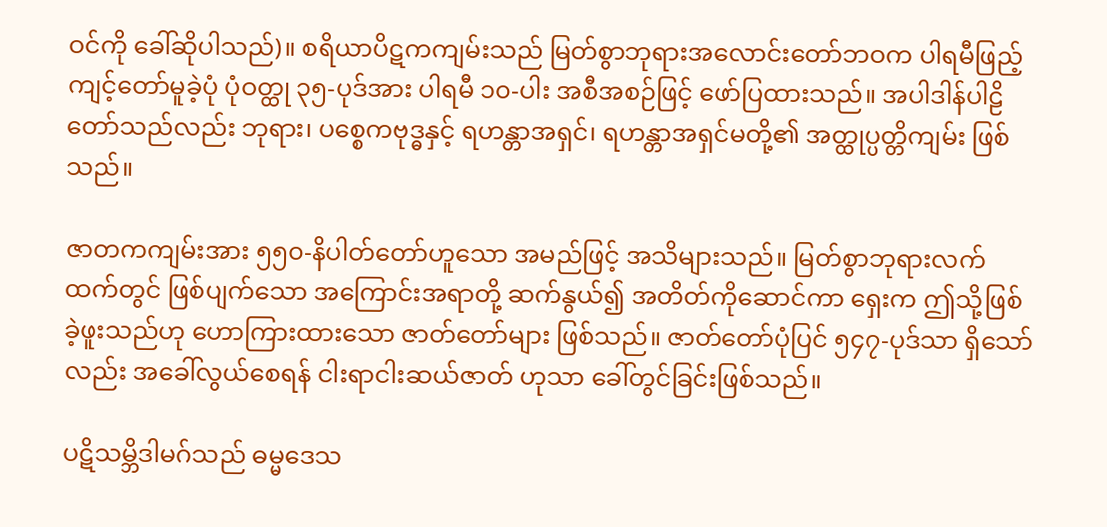ဝင်ကို ခေါ်ဆိုပါသည်)။ စရိယာပိဋကကျမ်းသည် မြတ်စွာဘုရားအလောင်းတော်ဘဝက ပါရမီဖြည့်ကျင့်တော်မူခဲ့ပုံ ပုံဝတ္ထု ၃၅-ပုဒ်အား ပါရမီ ၁၀-ပါး အစီအစဉ်ဖြင့် ဖော်ပြထားသည်။ အပါဒါန်ပါဠိတော်သည်လည်း ဘုရား၊ ပစ္စေကဗုဒ္ဓနှင့် ရဟန္တာအရှင်၊ ရဟန္တာအရှင်မတို့၏ အတ္ထုပ္ပတ္တိကျမ်း ဖြစ်သည်။

ဇာတကကျမ်းအား ၅၅၀-နိပါတ်တော်ဟူသော အမည်ဖြင့် အသိများသည်။ မြတ်စွာဘုရားလက်ထက်တွင် ဖြစ်ပျက်သော အကြောင်းအရာတို့ ဆက်နွယ်၍ အတိတ်ကိုဆောင်ကာ ရှေးက ဤသို့ဖြစ်ခဲ့ဖူးသည်ဟု ဟောကြားထားသော ဇာတ်တော်များ ဖြစ်သည်။ ဇာတ်တော်ပုံပြင် ၅၄၇-ပုဒ်သာ ရှိသော်လည်း အခေါ်လွယ်စေရန် ငါးရာငါးဆယ်ဇာတ်‌ ဟုသာ ခေါ်တွင်ခြင်းဖြစ်သည်။

ပဋိသမ္ဘိဒါမဂ်သည် ဓမ္မဒေသ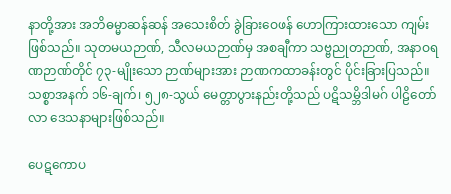နာတို့အား အဘိဓမ္မာဆန်ဆန် အသေးစိတ် ခွဲခြားဝေဖန် ဟောကြားထားသော ကျမ်းဖြစ်သည်။ သုတမယဉာဏ်, သီလမယဉာဏ်မှ အစချီကာ သဗ္ဗညုတဉာဏ်, အနာဝရဏဉာဏ်တိုင် ၇၃-မျိုးသော ဉာဏ်များအား ဉာဏကထာခန်းတွင် ပိုင်းခြားပြသည်။ သစ္စာအနက် ၁၆-ချက်၊ ၅၂၈-သွယ် မေတ္တာပွားနည်းတို့သည် ပဋိသမ္ဘိဒါမဂ် ပါဠိတော်လာ ဒေသနာများဖြစ်သည်။

ပေဋကောပ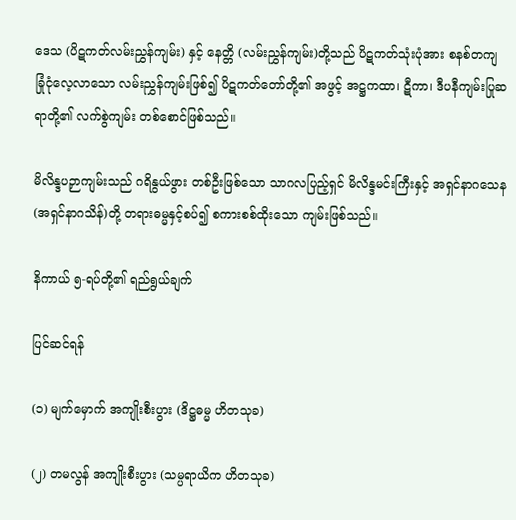ဒေသ (ပိဋကတ်လမ်းညွှန်ကျမ်း) နှင့် နေတ္တိ (လမ်းညွှန်ကျမ်း)တို့သည် ပိဋကတ်သုံးပုံအား စနစ်တကျ ခြုံငုံလေ့လာသော လမ်းညွှန်ကျမ်းဖြစ်၍ ပိဋကတ်တော်တို့၏ အဖွင့် အဋ္ဌကထာ၊ ဋီကာ၊ ဒီပနီကျမ်းပြုဆရာတို့၏ လက်စွဲကျမ်း တစ်စောင်ဖြစ်သည်။

မိလိန္ဒပဉှာကျမ်းသည် ဂရိနွယ်ဖွား တစ်ဦးဖြစ်သော သာဂလပြည့်ရှင် မိလိန္ဒမင်းကြီးနှင့် အရှင်နာဂသေန (အရှင်နာဂသိန်)တို့ တရားဓမ္မနှင့်စပ်၍ စကားစစ်ထိုးသော ကျမ်းဖြစ်သည်။

နိကာယ် ၅-ရပ်တို့၏ ရည်ရွယ်ချက်

ပြင်ဆင်ရန်

(၁) မျက်မှောက် အကျိုးစီးပွား (ဒိဋ္ဌဓမ္မ ဟိတသုခ)

(၂) တမလွန် အကျိုးစီးပွား (သမ္ပရာယိက ဟိတသုခ)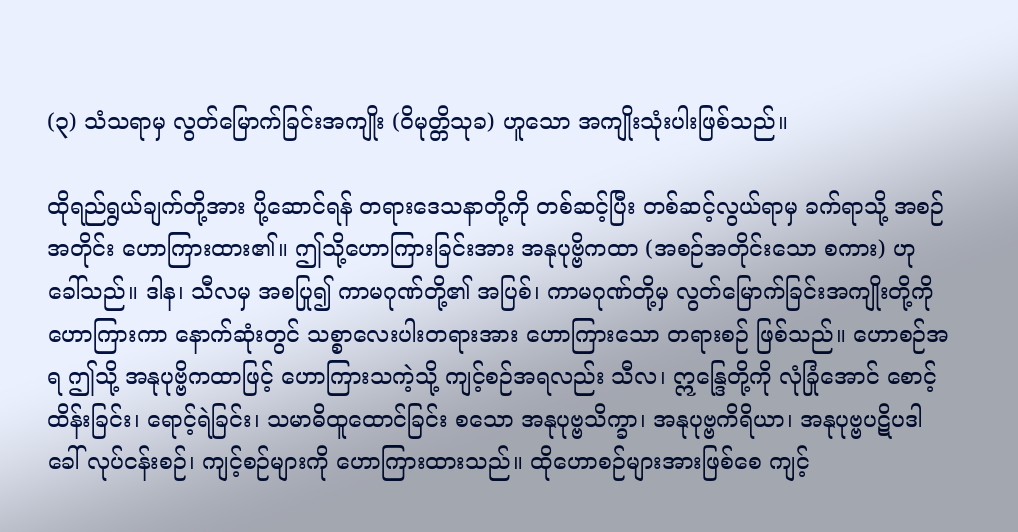(၃) သံသရာမှ လွတ်မြောက်ခြင်းအကျိုး (ဝိမုတ္တိသုခ) ဟူသော အကျိုးသုံးပါးဖြစ်သည်။

ထိုရည်ရွယ်ချက်တို့အား ပို့ဆောင်ရန် တရားဒေသနာတို့ကို တစ်ဆင့်ပြီး တစ်ဆင့်လွယ်ရာမှ ခက်ရာသို့ အစဉ်အတိုင်း ဟောကြားထား၏။ ဤသို့ဟောကြားခြင်းအား အနုပုဗ္ဗိကထာ (အစဉ်အတိုင်းသော စကား) ဟု ခေါ်သည်။ ဒါန၊ သီလမှ အစပြု၍ ကာမဂုဏ်တို့၏ အပြစ်၊ ကာမဂုဏ်တို့မှ လွတ်မြောက်ခြင်းအကျိုးတို့ကို ဟောကြားကာ နောက်ဆုံးတွင် သစ္စာလေးပါးတရားအား ဟောကြားသော တရားစဉ် ဖြစ်သည်။ ဟောစဉ်အရ ဤသို့ အနုပုဗ္ဗိကထာဖြင့် ဟောကြားသကဲ့သို့ ကျင့်စဉ်အရလည်း သီလ၊ ဣန္ဒြေတို့ကို လုံခြုံအောင် စောင့်ထိန်းခြင်း၊ ရောင့်ရဲခြင်း၊ သမာဓိထူထောင်ခြင်း စသော အနုပုဗ္ဗသိက္ခာ၊ အနုပုဗ္ဗကိရိယာ၊ အနုပုဗ္ဗပဋိပဒါ ခေါ် လုပ်ငန်းစဉ်၊ ကျင့်စဉ်များကို ဟောကြားထားသည်။ ထိုဟောစဉ်များအားဖြစ်စေ ကျင့်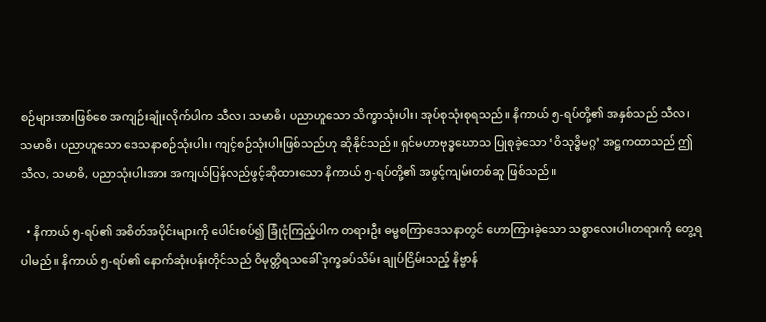စဉ်များအားဖြစ်စေ အကျဉ်းချုံးလိုက်ပါက သီလ၊ သမာဓိ၊ ပညာဟူသော သိက္ခာသုံးပါး၊ အုပ်စုသုံးစုရသည်။ နိကာယ် ၅-ရပ်တို့၏ အနှစ်သည် သီလ၊ သမာဓိ၊ ပညာဟူသော ဒေသနာစဉ်သုံးပါး၊ ကျင့်စဉ်သုံးပါးဖြစ်သည်ဟု ဆိုနိုင်သည်။ ရှင်မဟာဗုဒ္ဓဃောသ ပြုစုခဲ့သော ‘ဝိသုဒ္ဓိမဂ္ဂ’ အဋ္ဌကထာသည် ဤ သီလ, သမာဓိ, ပညာသုံးပါးအား အကျယ်ပြန်လည်ဖွင့်ဆိုထားသော နိကာယ် ၅-ရပ်တို့၏ အဖွင့်ကျမ်းတစ်ဆူ ဖြစ်သည်။

  • နိကာယ် ၅-ရပ်၏ အစိတ်အပိုင်းများကို ပေါင်းစပ်၍ ခြုံငုံကြည့်ပါက တရားဦး ဓမ္မစကြာဒေသနာတွင် ဟောကြားခဲ့သော သစ္စာလေးပါးတရားကို တွေ့ရပါမည်။ နိကာယ် ၅-ရပ်၏ နောက်ဆုံးပန်းတိုင်သည် ဝိမုတ္တိရသခေါ် ဒုက္ခခပ်သိမ်း ချုပ်ငြိမ်းသည့် နိဗ္ဗာန်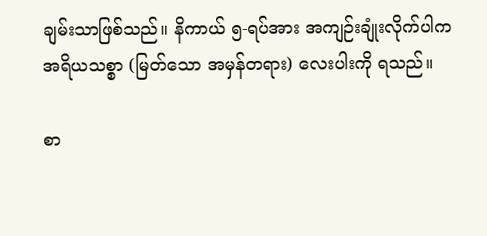ချမ်းသာဖြစ်သည်။ နိကာယ် ၅-ရပ်အား အကျဉ်းချုံးလိုက်ပါက အရိယသစ္စာ (မြတ်သော အမှန်တရား) လေးပါးကို ရသည်။

စာ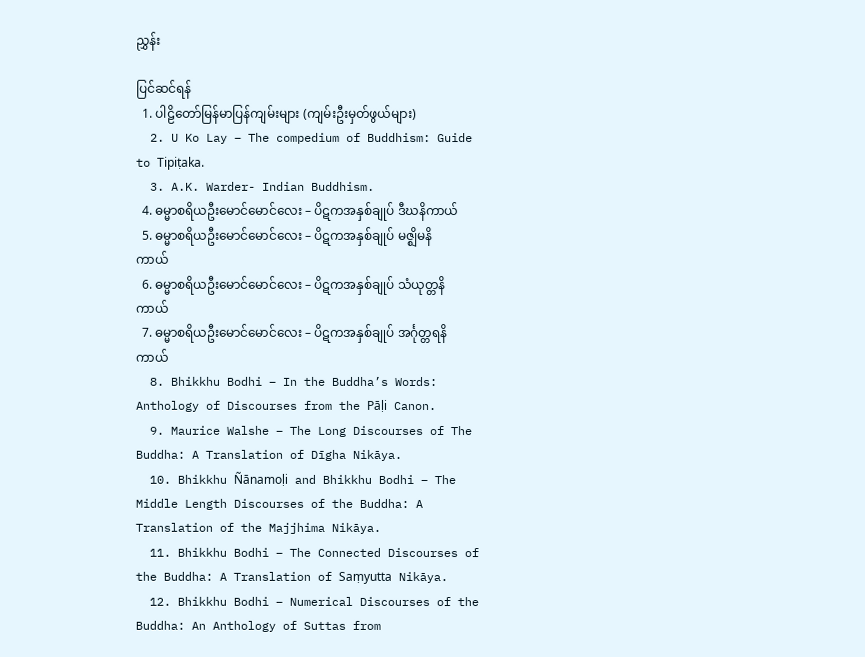ညွှန်း

ပြင်ဆင်ရန်
  1. ပါဠိတော်မြန်မာပြန်ကျမ်းများ (ကျမ်းဦးမှတ်ဖွယ်များ)
  2. U Ko Lay – The compedium of Buddhism: Guide to Tipiṭaka.
  3. A.K. Warder- Indian Buddhism.
  4. ဓမ္မာစရိယဦးမောင်မောင်လေး – ပိဋကအနှစ်ချုပ် ဒီဃနိကာယ်
  5. ဓမ္မာစရိယဦးမောင်မောင်လေး – ပိဋကအနှစ်ချုပ် မဇ္ဈိမနိကာယ်
  6. ဓမ္မာစရိယဦးမောင်မောင်လေး – ပိဋကအနှစ်ချုပ် သံယုတ္တနိကာယ်
  7. ဓမ္မာစရိယဦးမောင်မောင်လေး – ပိဋကအနှစ်ချုပ် အင်္ဂုတ္တရနိကာယ်
  8. Bhikkhu Bodhi – In the Buddha’s Words: Anthology of Discourses from the Pāḷi Canon.
  9. Maurice Walshe – The Long Discourses of The Buddha: A Translation of Dīgha Nikāya.
  10. Bhikkhu Ñānamoḷi and Bhikkhu Bodhi – The Middle Length Discourses of the Buddha: A Translation of the Majjhima Nikāya.
  11. Bhikkhu Bodhi – The Connected Discourses of the Buddha: A Translation of Saṃyutta Nikāya.
  12. Bhikkhu Bodhi – Numerical Discourses of the Buddha: An Anthology of Suttas from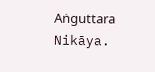Aṅguttara Nikāya.